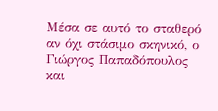Μέσα σε αυτό το σταθερό αν όχι στάσιμο σκηνικό, ο Γιώργος Παπαδόπουλος και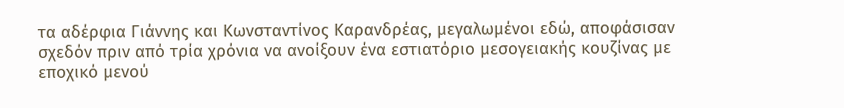τα αδέρφια Γιάννης και Κωνσταντίνος Καρανδρέας, μεγαλωμένοι εδώ, αποφάσισαν σχεδόν πριν από τρία χρόνια να ανοίξουν ένα εστιατόριο μεσογειακής κουζίνας με εποχικό μενού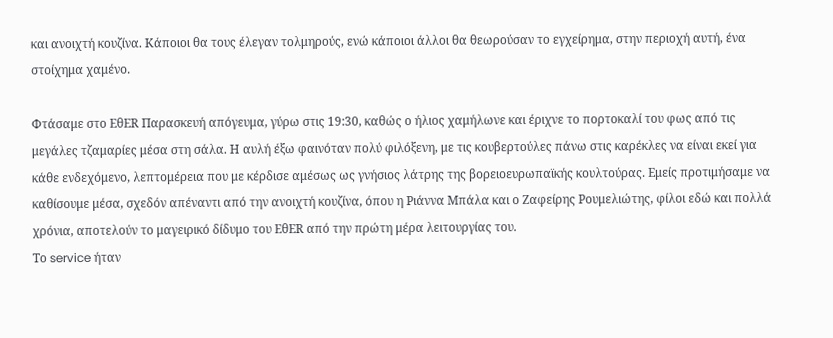και ανοιχτή κουζίνα. Κάποιοι θα τους έλεγαν τολμηρούς, ενώ κάποιοι άλλοι θα θεωρούσαν το εγχείρημα, στην περιοχή αυτή, ένα στοίχημα χαμένο.

Φτάσαμε στο EθΕR Παρασκευή απόγευμα, γύρω στις 19:30, καθώς ο ήλιος χαμήλωνε και έριχνε το πορτοκαλί του φως από τις μεγάλες τζαμαρίες μέσα στη σάλα. Η αυλή έξω φαινόταν πολύ φιλόξενη, με τις κουβερτούλες πάνω στις καρέκλες να είναι εκεί για κάθε ενδεχόμενο, λεπτομέρεια που με κέρδισε αμέσως ως γνήσιος λάτρης της βορειοευρωπαϊκής κουλτούρας. Εμείς προτιμήσαμε να καθίσουμε μέσα, σχεδόν απέναντι από την ανοιχτή κουζίνα, όπου η Ριάννα Μπάλα και ο Ζαφείρης Ρουμελιώτης, φίλοι εδώ και πολλά χρόνια, αποτελούν το μαγειρικό δίδυμο του ΕθΕR από την πρώτη μέρα λειτουργίας του.
Το service ήταν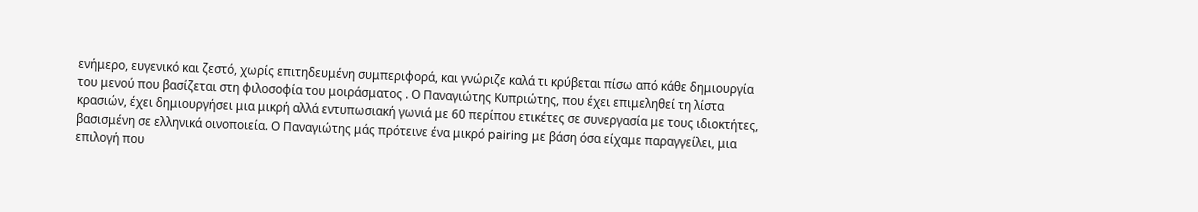ενήμερο, ευγενικό και ζεστό, χωρίς επιτηδευμένη συμπεριφορά, και γνώριζε καλά τι κρύβεται πίσω από κάθε δημιουργία του μενού που βασίζεται στη φιλοσοφία του μοιράσματος . Ο Παναγιώτης Κυπριώτης, που έχει επιμεληθεί τη λίστα κρασιών, έχει δημιουργήσει μια μικρή αλλά εντυπωσιακή γωνιά με 60 περίπου ετικέτες σε συνεργασία με τους ιδιοκτήτες, βασισμένη σε ελληνικά οινοποιεία. Ο Παναγιώτης μάς πρότεινε ένα μικρό pairing με βάση όσα είχαμε παραγγείλει, μια επιλογή που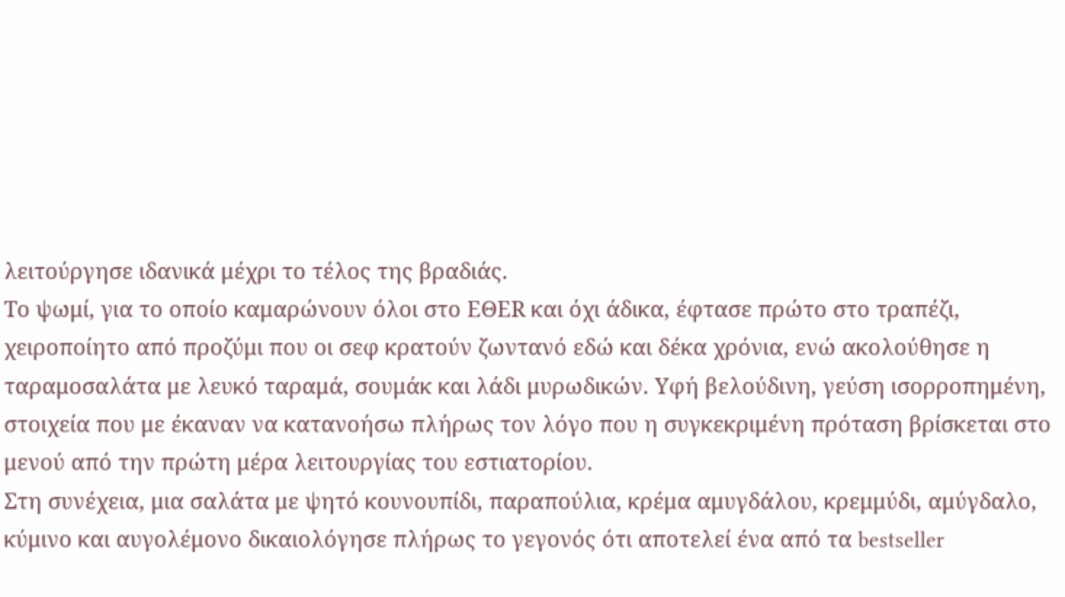λειτούργησε ιδανικά μέχρι το τέλος της βραδιάς.
Το ψωμί, για το οποίο καμαρώνουν όλοι στο EΘΕR και όχι άδικα, έφτασε πρώτο στο τραπέζι, χειροποίητο από προζύμι που οι σεφ κρατούν ζωντανό εδώ και δέκα χρόνια, ενώ ακολούθησε η ταραμοσαλάτα με λευκό ταραμά, σουμάκ και λάδι μυρωδικών. Υφή βελούδινη, γεύση ισορροπημένη, στοιχεία που με έκαναν να κατανοήσω πλήρως τον λόγο που η συγκεκριμένη πρόταση βρίσκεται στο μενού από την πρώτη μέρα λειτουργίας του εστιατορίου.
Στη συνέχεια, μια σαλάτα με ψητό κουνουπίδι, παραπούλια, κρέμα αμυγδάλου, κρεμμύδι, αμύγδαλο, κύμινο και αυγολέμονο δικαιολόγησε πλήρως το γεγονός ότι αποτελεί ένα από τα bestseller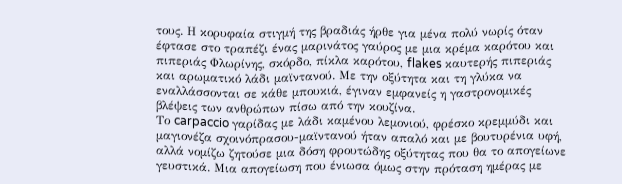τους. Η κορυφαία στιγμή της βραδιάς ήρθε για μένα πολύ νωρίς όταν έφτασε στο τραπέζι ένας μαρινάτος γαύρος με μια κρέμα καρότου και πιπεριάς Φλωρίνης, σκόρδο, πίκλα καρότου, flakes καυτερής πιπεριάς και αρωματικό λάδι μαϊντανού. Με την οξύτητα και τη γλύκα να εναλλάσσονται σε κάθε μπουκιά, έγιναν εμφανείς η γαστρονομικές βλέψεις των ανθρώπων πίσω από την κουζίνα.
Το carpaccio γαρίδας με λάδι καμένου λεμονιού, φρέσκο κρεμμύδι και μαγιονέζα σχοινόπρασου-μαϊντανού ήταν απαλό και με βουτυρένια υφή, αλλά νομίζω ζητούσε μια δόση φρουτώδης οξύτητας που θα το απογείωνε γευστικά. Μια απογείωση που ένιωσα όμως στην πρόταση ημέρας με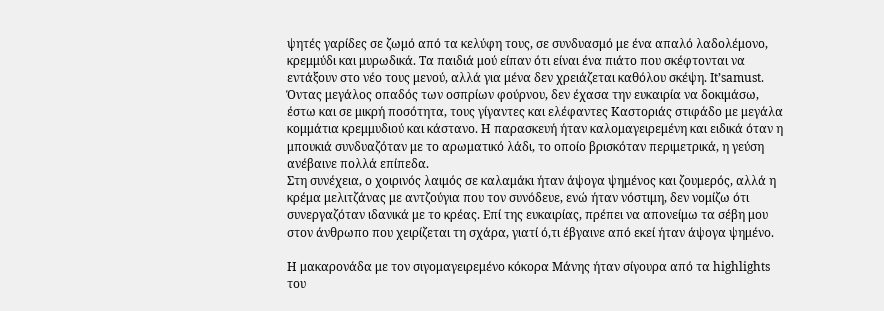ψητές γαρίδες σε ζωμό από τα κελύφη τους, σε συνδυασμό με ένα απαλό λαδολέμονο, κρεμμύδι και μυρωδικά. Τα παιδιά μού είπαν ότι είναι ένα πιάτο που σκέφτονται να εντάξουν στο νέο τους μενού, αλλά για μένα δεν χρειάζεται καθόλου σκέψη. It’samust.
Όντας μεγάλος οπαδός των οσπρίων φούρνου, δεν έχασα την ευκαιρία να δοκιμάσω, έστω και σε μικρή ποσότητα, τους γίγαντες και ελέφαντες Καστοριάς στιφάδο με μεγάλα κομμάτια κρεμμυδιού και κάστανο. Η παρασκευή ήταν καλομαγειρεμένη και ειδικά όταν η μπουκιά συνδυαζόταν με το αρωματικό λάδι, το οποίο βρισκόταν περιμετρικά, η γεύση ανέβαινε πολλά επίπεδα.
Στη συνέχεια, ο χοιρινός λαιμός σε καλαμάκι ήταν άψογα ψημένος και ζουμερός, αλλά η κρέμα μελιτζάνας με αντζούγια που τον συνόδευε, ενώ ήταν νόστιμη, δεν νομίζω ότι συνεργαζόταν ιδανικά με το κρέας. Επί της ευκαιρίας, πρέπει να απονείμω τα σέβη μου στον άνθρωπο που χειρίζεται τη σχάρα, γιατί ό,τι έβγαινε από εκεί ήταν άψογα ψημένο.

Η μακαρονάδα με τον σιγομαγειρεμένο κόκορα Μάνης ήταν σίγουρα από τα highlights του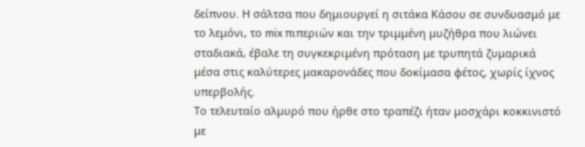δείπνου. Η σάλτσα που δημιουργεί η σιτάκα Κάσου σε συνδυασμό με το λεμόνι, το mix πιπεριών και την τριμμένη μυζήθρα που λιώνει σταδιακά, έβαλε τη συγκεκριμένη πρόταση με τρυπητά ζυμαρικά μέσα στις καλύτερες μακαρονάδες που δοκίμασα φέτος, χωρίς ίχνος υπερβολής.
Το τελευταίο αλμυρό που ήρθε στο τραπέζι ήταν μοσχάρι κοκκινιστό με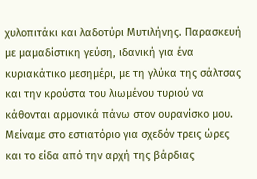χυλοπιτάκι και λαδοτύρι Μυτιλήνης. Παρασκευή με μαμαδίστικη γεύση, ιδανική για ένα κυριακάτικο μεσημέρι, με τη γλύκα της σάλτσας και την κρούστα του λιωμένου τυριού να κάθονται αρμονικά πάνω στον ουρανίσκο μου.
Μείναμε στο εστιατόριο για σχεδόν τρεις ώρες και το είδα από την αρχή της βάρδιας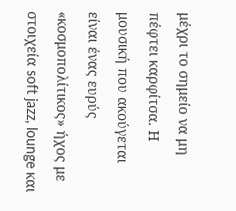μέχρι το σημείο να μη πέφτει καρφίτσα. Η μουσική που ακούγεται είναι ένας ευρύς «κοσμοπολίτικος» ήχος με στοιχεία soft jazz, lounge και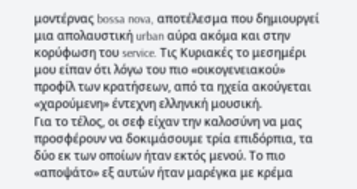μοντέρνας bossa nova, αποτέλεσμα που δημιουργεί μια απολαυστική urban αύρα ακόμα και στην κορύφωση του service. Τις Κυριακές το μεσημέρι μου είπαν ότι λόγω του πιο «οικογενειακού» προφίλ των κρατήσεων, από τα ηχεία ακούγεται «χαρούμενη» έντεχνη ελληνική μουσική.
Για το τέλος, οι σεφ είχαν την καλοσύνη να μας προσφέρουν να δοκιμάσουμε τρία επιδόρπια, τα δύο εκ των οποίων ήταν εκτός μενού. Το πιο «αποψάτο» εξ αυτών ήταν μαρέγκα με κρέμα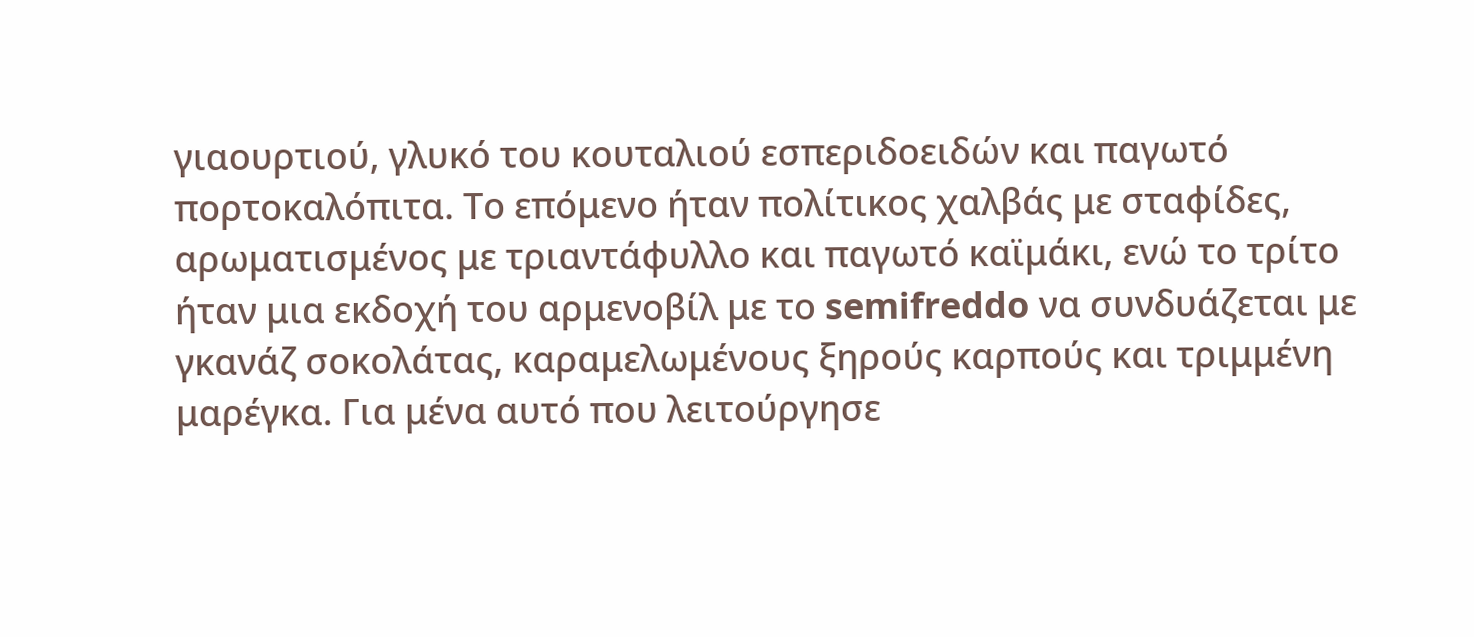γιαουρτιού, γλυκό του κουταλιού εσπεριδοειδών και παγωτό πορτοκαλόπιτα. Το επόμενο ήταν πολίτικος χαλβάς με σταφίδες, αρωματισμένος με τριαντάφυλλο και παγωτό καϊμάκι, ενώ το τρίτο ήταν μια εκδοχή του αρμενοβίλ με το semifreddo να συνδυάζεται με γκανάζ σοκολάτας, καραμελωμένους ξηρούς καρπούς και τριμμένη μαρέγκα. Για μένα αυτό που λειτούργησε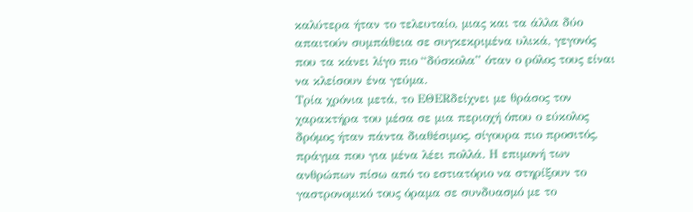καλύτερα ήταν το τελευταίο, μιας και τα άλλα δύο απαιτούν συμπάθεια σε συγκεκριμένα υλικά, γεγονός που τα κάνει λίγο πιο “δύσκολα” όταν ο ρόλος τους είναι να κλείσουν ένα γεύμα.
Τρία χρόνια μετά, το ΕΘΕRδείχνει με θράσος τον χαρακτήρα του μέσα σε μια περιοχή όπου ο εύκολος δρόμος ήταν πάντα διαθέσιμος, σίγουρα πιο προσιτός, πράγμα που για μένα λέει πολλά. Η επιμονή των ανθρώπων πίσω από το εστιατόριο να στηρίξουν το γαστρονομικό τους όραμα σε συνδυασμό με το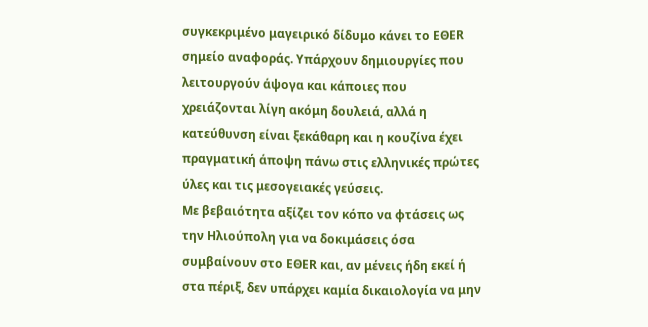συγκεκριμένο μαγειρικό δίδυμο κάνει το ΕΘΕR σημείο αναφοράς. Υπάρχουν δημιουργίες που λειτουργούν άψογα και κάποιες που χρειάζονται λίγη ακόμη δουλειά, αλλά η κατεύθυνση είναι ξεκάθαρη και η κουζίνα έχει πραγματική άποψη πάνω στις ελληνικές πρώτες ύλες και τις μεσογειακές γεύσεις.
Με βεβαιότητα αξίζει τον κόπο να φτάσεις ως την Ηλιούπολη για να δοκιμάσεις όσα συμβαίνουν στο ΕΘΕR και, αν μένεις ήδη εκεί ή στα πέριξ, δεν υπάρχει καμία δικαιολογία να μην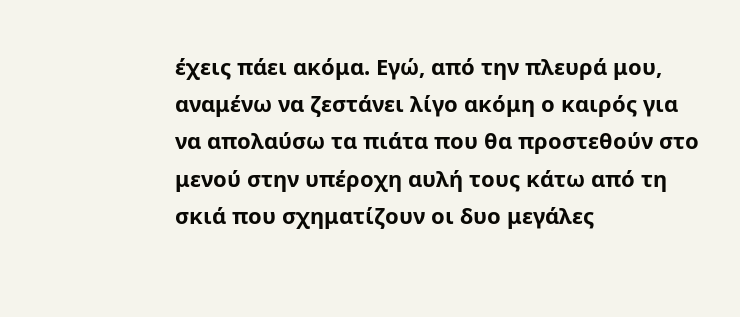έχεις πάει ακόμα. Εγώ, από την πλευρά μου, αναμένω να ζεστάνει λίγο ακόμη ο καιρός για να απολαύσω τα πιάτα που θα προστεθούν στο μενού στην υπέροχη αυλή τους κάτω από τη σκιά που σχηματίζουν οι δυο μεγάλες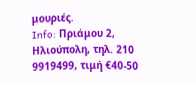μουριές.
Info: Πριάμου 2, Ηλιούπολη, τηλ. 210 9919499, τιμή €40-50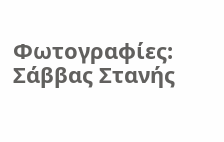Φωτογραφίες: Σάββας Στανής